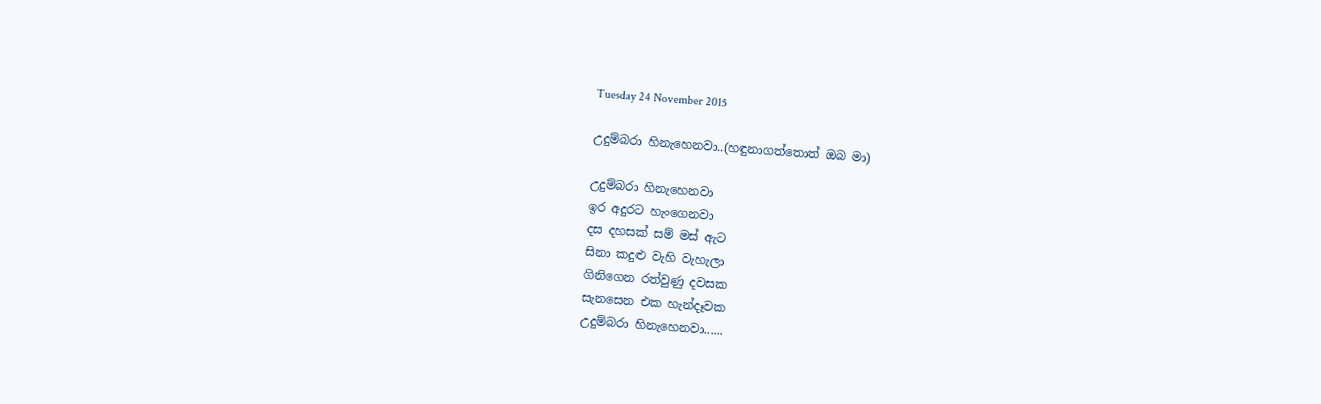Tuesday 24 November 2015

උදුම්බරා හිනැහෙනවා..(හඳුනාගත්තොත් ඔබ මා)

උදුම්බරා හිනැහෙනවා
ඉර අදුරට හැංගෙනවා
දස දහසක් සම් මස් ඇට
සිනා කදුළු වැහි වැහැලා
ගිනිගෙන රත්වුණු දවසක
සැනසෙන එක හැන්දෑවක
උදුම්බරා හිනැහෙනවා......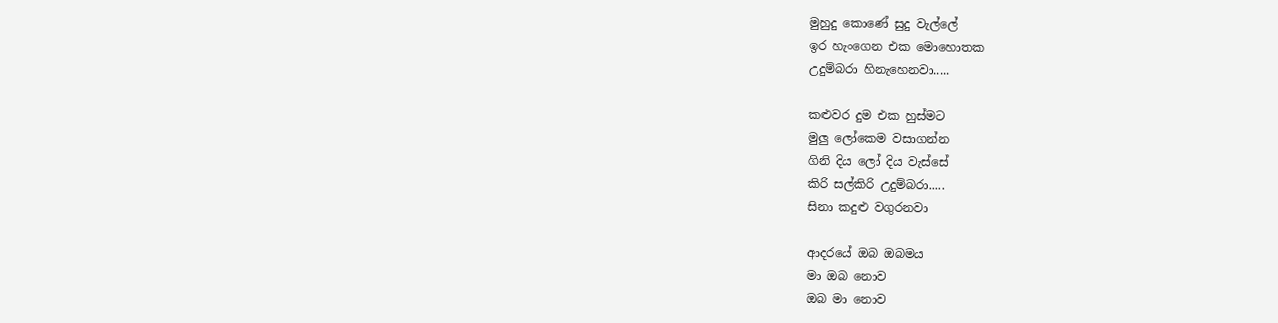මුහුදු කොණේ සුදු වැල්ලේ
ඉර හැංගෙන එක මොහොතක
උදුම්බරා හිනැහෙනවා.....

කළුවර දුම එක හුස්මට
මුලු ලෝකෙම වසාගන්න
ගිනි දිය ලෝ දිය වැස්සේ
කිරි සල්කිරි උදුම්බරා.....
සිනා කදුළු වගුරනවා

ආදරයේ ඔබ ඔබමය
මා ඔබ නොව
ඔබ මා නොව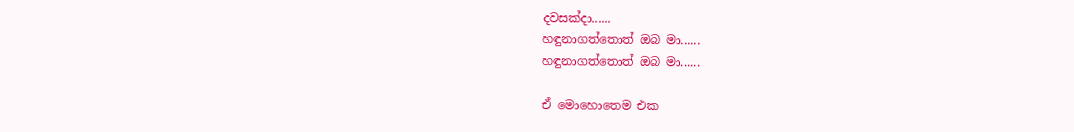දවසක්දා......
හඳුනාගත්තොත් ඔබ මා......
හඳුනාගත්තොත් ඔබ මා......

ඒ මොහොතෙම එක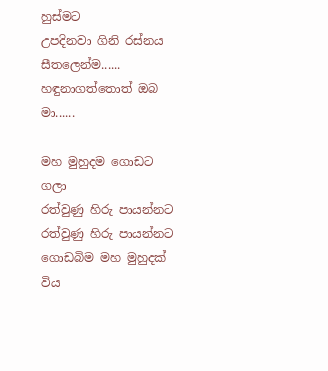හුස්මට
උපදිනවා ගිනි රස්නය
සීතලෙන්ම......
හඳුනාගත්තොත් ඔබ මා......

මහ මුහුදම ගොඩට ගලා
රත්වුණු හිරු පායන්නට
රත්වුණු හිරු පායන්නට
ගොඩබිම මහ මුහුදක් විය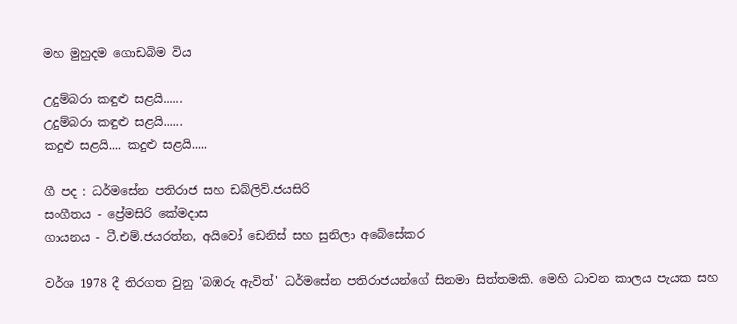මහ මුහුදම ගොඩබිම විය

උදුම්බරා කඳුළු සළයි......
උදුම්බරා කඳුළු සළයි......
කදුළු සළයි.... කදුළු සළයි.....

ගී පද : ධර්මසේන පතිරාජ සහ ඩබ්ලිව්.ජයසිරි
සංගීතය - ප්‍රේමසිරි කේමදාස
ගායනය - ටී.එම්.ජයරත්න, අයිවෝ ඩෙනිස් සහ සුනිලා අබේසේකර

වර්ශ 1978 දී තිරගත වුනු 'බඹරු ඇවිත්' ධර්මසේන පතිරාජයන්ගේ සිනමා සිත්තමකි. මෙහි ධාවන කාලය පැයක සහ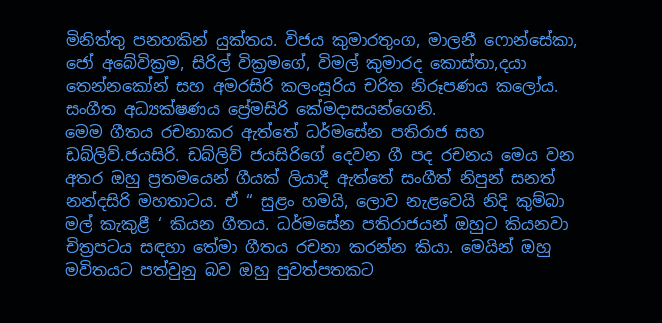මිනිත්තු පනහකින් යුක්තය. විජය කුමාරතුංග, මාලනී ෆොන්සේකා, ජෝ අබේවික්‍රම, සිරිල් වික්‍රමගේ, විමල් කුමාරද කොස්තා,දයා තෙන්නකෝන් සහ අමරසිරි කලංසූරිය චරිත නිරූපණය කලෝය. සංගීත අධ්‍යක්ෂණය ප්‍රේමසිරි කේමදාසයන්ගෙනි.
මෙම ගීතය රචනාකර ඇත්තේ ධර්මසේන පතිරාජ සහ ඩබ්ලිව්.ජයසිරි. ඩබ්ලිව් ජයසිරිගේ දෙවන ගී පද රචනය මෙය වන අතර ඔහු ප්‍රතමයෙන් ගීයක් ලියාදී ඇත්තේ සංගීත් නිපුන් සනත් නන්දසිරි මහතාටය. ඒ “ සුළං හමයි, ලොව නැළවෙයි නිදි කුම්බා මල් කැකුළී ‘ කියන ගීතය. ධර්මසේන පතිරාජයන් ඔහුට කියනවා චිත්‍රපටය සඳහා තේමා ගීතය රචනා කරන්න කියා. මෙයින් ඔහු මවිතයට පත්වුනු බව ඔහු පුවත්පතකට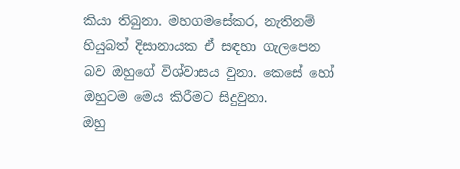කියා තිබුනා. මහගමසේකර, නැතිනම් හියුබත් දිසානායක ඒ සඳහා ගැලපෙන බව ඔහුගේ විශ්වාසය වුනා. කෙසේ හෝ ඔහුටම මෙය කිරීමට සිදුවුනා.
ඔහු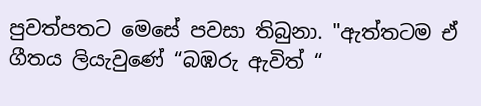පුවත්පතට මෙසේ පවසා තිබුනා. "ඇත්තටම ඒ ගීතය ලියැවුණේ “බඹරු ඇවිත් “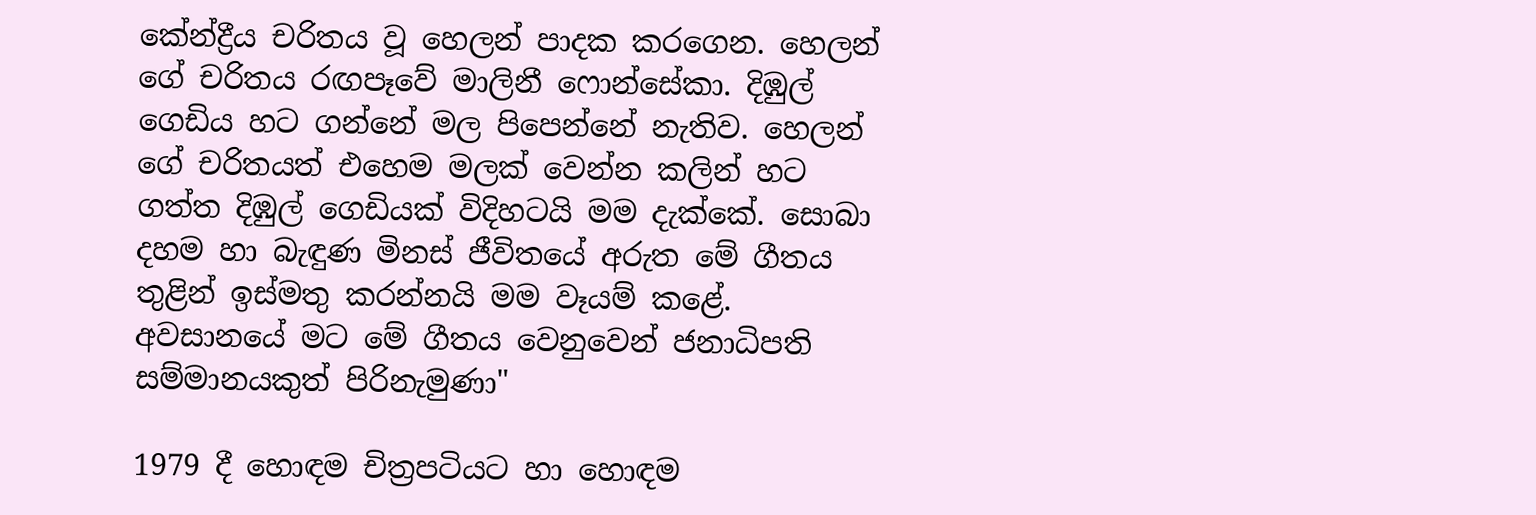කේන්ද්‍රීය චරිතය වූ හෙලන් පාදක කරගෙන. හෙලන් ගේ චරිතය රඟපෑවේ මාලිනී ෆොන්සේකා. දිඹුල් ගෙඩිය හට ගන්නේ මල පිපෙන්නේ නැතිව. හෙලන් ගේ චරිතයත් එහෙම මලක් වෙන්න කලින් හට ගත්ත දිඹුල් ගෙඩියක් විදිහටයි මම දැක්කේ. සොබා දහම හා බැඳුණ මිනස් ජීවිතයේ අරුත මේ ගීතය තුළින් ඉස්මතු කරන්නයි මම වෑයම් කළේ. අවසානයේ මට මේ ගීතය වෙනුවෙන් ජනාධිපති සම්මානයකුත් පිරිනැමුණා"

1979 දී හොඳම චිත්‍රපටියට හා හොඳම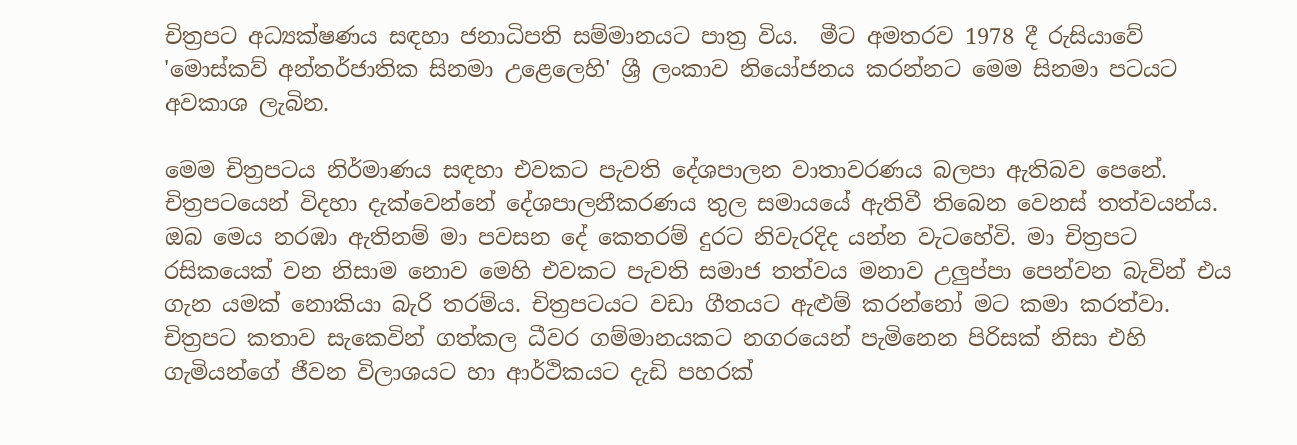චිත්‍රපට අධ්‍යක්ෂණය සඳහා ජනාධිපති සම්මානයට පාත්‍ර විය.  මීට අමතරව 1978 දී රුසියාවේ 'මොස්කව් අන්තර්ජාතික සිනමා උළෙලෙහි' ශ්‍රී ලංකාව නියෝජනය කරන්නට මෙම සිනමා පටයට අවකාශ ලැබින.

මෙම චිත්‍රපටය නිර්මාණය සඳහා එවකට පැවති දේශපාලන වාතාවරණය බලපා ඇතිබව පෙනේ. චිත්‍රපටයෙන් විදහා දැක්වෙන්නේ දේශපාලනීකරණය තුල සමායයේ ඇතිවී තිබෙන වෙනස් තත්වයන්ය. ඔබ මෙය නරඹා ඇතිනම් මා පවසන දේ කෙතරම් දුරට නිවැරදිද යන්න වැටහේවි. මා චිත්‍රපට රසිකයෙක් වන නිසාම නොව මෙහි එවකට පැවති සමාජ තත්වය මනාව උලුප්පා පෙන්වන බැවින් එය ගැන යමක් නොකියා බැරි තරම්ය. චිත්‍රපටයට වඩා ගීතයට ඇළුම් කරන්නෝ මට කමා කරත්වා.
චිත්‍රපට කතාව සැකෙවින් ගත්කල ධීවර ගම්මානයකට නගරයෙන් පැමිනෙන පිරිසක් නිසා එහි ගැමියන්ගේ ජීවන විලාශයට හා ආර්ථිකයට දැඩි පහරක්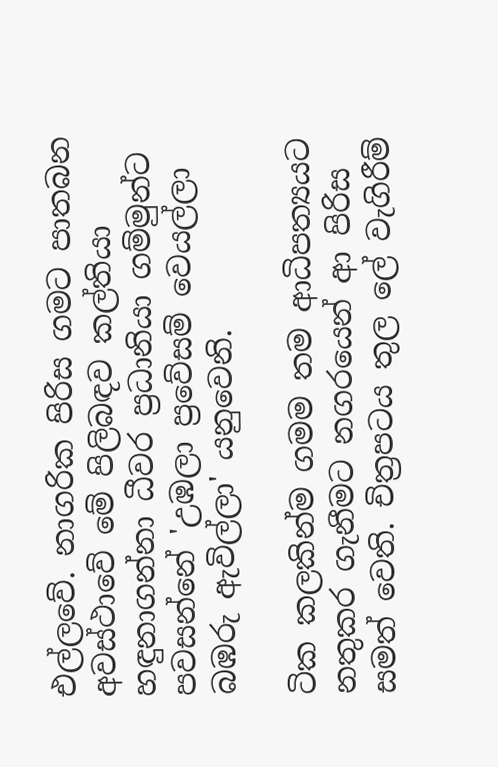එල්ලවේ. නාගරික පිරිස ගමට පාතබන අවස්ථාවේ මේ පිලිබඳව කල්තියා හඳුනාගන්නා ධීවර ප්‍රධානියා ගම්මුන්ට පවසන්නේ 'උඹලා ප්‍රවේසම් වෙයල්ලා බඹරු ඇවිල්ලා' යනුවෙනි.

ටික කලකින්ම ගමම තම ආධිපත්‍යයට නතුකර ගැනීමට නගරයෙන් ආ පිරිස  සමත් වෙති. චිත්‍රපටය තුල ලේ වැගිරීම්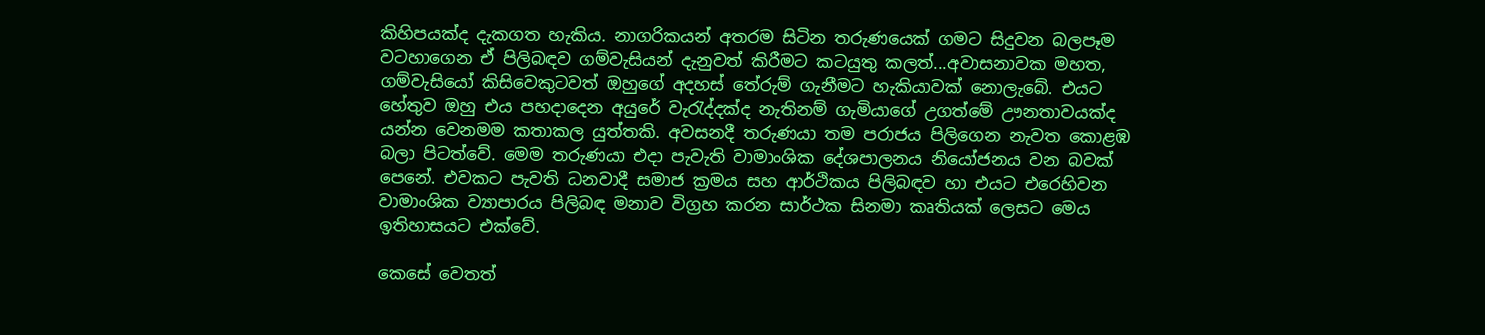කිහිපයක්ද දැකගත හැකිය. නාගරිකයන් අතරම සිටින තරුණයෙක් ගමට සිදුවන බලපෑම වටහාගෙන ඒ පිලිබඳව ගම්වැසියන් දැනුවත් කිරීමට කටයුතු කලත්...අවාසනාවක මහත, ගම්වැසියෝ කිසිවෙකුටවත් ඔහුගේ අදහස් තේරුම් ගැනීමට හැකියාවක් නොලැබේ. එයට හේතුව ඔහු එය පහදාදෙන අයුරේ වැරැද්දක්ද නැතිනම් ගැමියාගේ උගත්මේ ඌනතාවයක්ද යන්න වෙනමම කතාකල යුත්තකි. අවසනදී තරුණයා තම පරාජය පිලිගෙන නැවත කොළඹ බලා පිටත්වේ. මෙම තරුණයා එදා පැවැති වාමාංශික දේශපාලනය නියෝජනය වන බවක් පෙනේ. එවකට පැවති ධනවාදී සමාජ ක්‍රමය සහ ආර්ථිකය පිලිබඳව හා එයට එරෙහිවන වාමාංශික ව්‍යාපාරය පිලිබඳ මනාව විග්‍රහ කරන සාර්ථක සිනමා කෘතියක් ලෙසට මෙය ඉතිහාසයට එක්වේ.

කෙසේ වෙතත්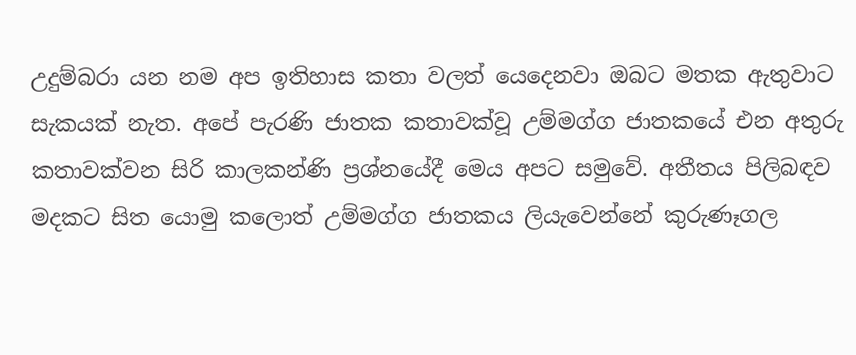උදුම්බරා යන නම අප ඉතිහාස කතා වලත් යෙදෙනවා ඔබට මතක ඇතුවාට සැකයක් නැත. අපේ පැරණි ජාතක කතාවක්වූ උම්මග්ග ජාතකයේ එන අතුරු කතාවක්වන සිරි කාලකන්ණි ප්‍රශ්නයේදී මෙය අපට සමුවේ. අතීතය පිලිබඳව මදකට සිත යොමු කලොත් උම්මග්ග ජාතකය ලියැවෙන්නේ කුරුණෑගල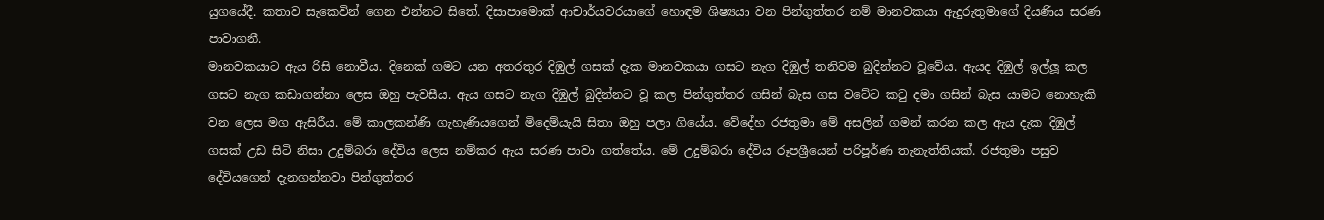යුගයේදී. කතාව සැකෙවින් ගෙන එන්නට සිතේ. දිසාපාමොක් ආචාර්යවරයාගේ හොඳම ශිෂ්‍යයා වන පින්ගුත්තර නම් මානවකයා ඇදුරුතුමාගේ දියණිය සරණ පාවාගනී.
මානවකයාට ඇය රිසි නොවීය. දිනෙක් ගමට යන අතරතුර දිඹුල් ගසක් දැක මානවකයා ගසට නැග දිඹුල් තනිවම බුදින්නට වූවේය. ඇයද දිඹුල් ඉල්ලූ කල ගසට නැග කඩාගන්නා ලෙස ඔහු පැවසීය. ඇය ගසට නැග දිඹුල් බුදින්නට වූ කල පින්ගුත්තර ගසින් බැස ගස වටේට කටු දමා ගසින් බැස යාමට නොහැකි වන ලෙස මග ඇසිරීය. මේ කාලකන්ණි ගැහැණියගෙන් මිදෙම්යැයි සිතා ඔහු පලා ගියේය. වේදේහ රජතුමා මේ අසලින් ගමන් කරන කල ඇය දැක දිඹුල් ගසක් උඩ සිටි නිසා උදුම්බරා දේවිය ලෙස නම්කර ඇය සරණ පාවා ගත්තේය. මේ උදුම්බරා දේවිය රූපශ්‍රීයෙන් පරිපූර්ණ තැනැත්තියක්. රජතුමා පසුව දේවියගෙන් දැනගන්නවා පින්ගුත්තර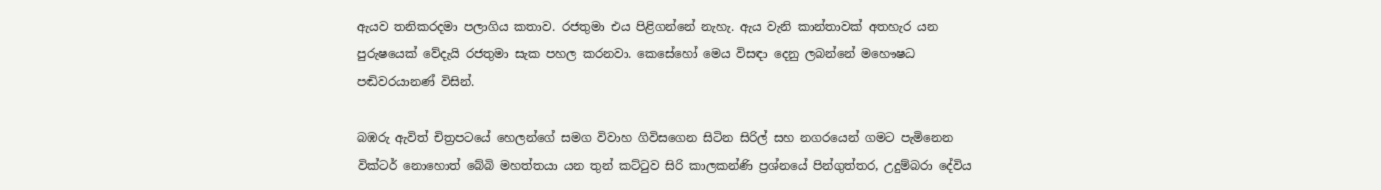ඇයව තනිකරදමා පලාගිය කතාව. රජතුමා එය පිළිගන්නේ නැහැ. ඇය වැනි කාන්තාවක් අතහැර යන පුරුෂයෙක් වේදැයි රජතුමා සැක පහල කරනවා. කෙසේහෝ මෙය විසඳා දෙනු ලබන්නේ මහෞෂධ පඬිවරයානණ් විසින්.

බඹරු ඇවිත් චිත්‍රපටයේ හෙලන්ගේ සමග විවාහ ගිවිසගෙන සිටින සිරිල් සහ නගරයෙන් ගමට පැමිනෙන වික්ටර් නොහොත් බේබි මහත්තයා යන තුන් කට්ටුව සිරි කාලකන්ණි ප්‍රශ්නයේ පින්ගුත්තර, උදුම්බරා දේවිය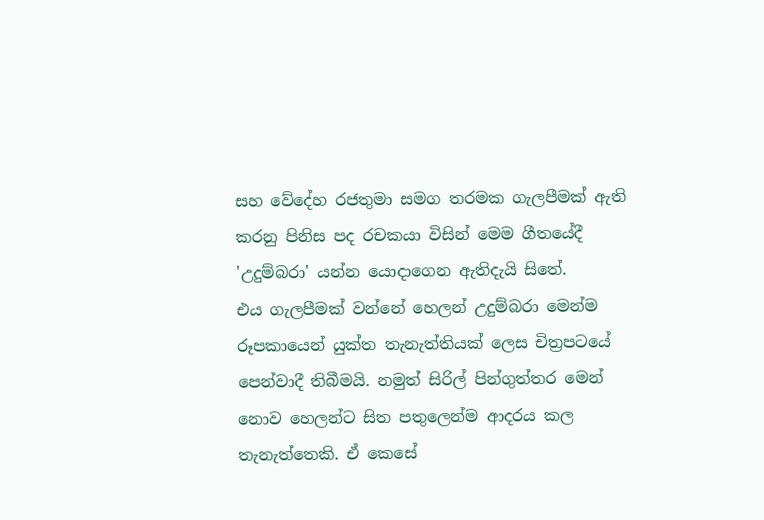සහ වේදේහ රජතුමා සමග තරමක ගැලපීමක් ඇති කරනු පිනිස පද රචකයා විසින් මෙම ගීතයේදී 'උදුම්බරා' යන්න යොදාගෙන ඇතිදැයි සිතේ.
එය ගැලපීමක් වන්නේ හෙලන් උදුම්බරා මෙන්ම රූපකායෙන් යුක්ත තැනැත්තියක් ලෙස චිත්‍රපටයේ පෙන්වාදී තිබීමයි. නමුත් සිරිල් පින්ගුත්තර මෙන් නොව හෙලන්ට සිත පතුලෙන්ම ආදරය කල තැනැත්තෙකි. ඒ කෙසේ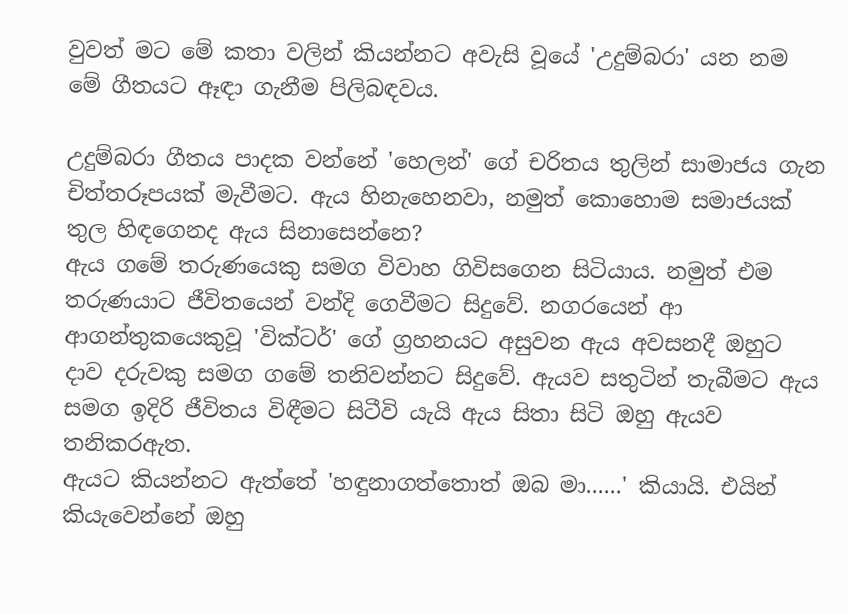වුවත් මට මේ කතා වලින් කියන්නට අවැසි වූයේ 'උදුම්බරා' යන නම මේ ගීතයට ඈඳා ගැනීම පිලිබඳවය.

උදුම්බරා ගීතය පාදක වන්නේ 'හෙලන්' ගේ චරිතය තුලින් සාමාජය ගැන චිත්තරූපයක් මැවීමට. ඇය හිනැහෙනවා, නමුත් කොහොම සමාජයක් තුල හිඳගෙනද ඇය සිනාසෙන්නෙ?
ඇය ගමේ තරුණයෙකු සමග විවාහ ගිවිසගෙන සිටියාය. නමුත් එම තරුණයාට ජීවිතයෙන් වන්දි ගෙවීමට සිදුවේ. නගරයෙන් ආ ආගන්තුකයෙකුවූ 'වික්ටර්' ගේ ග්‍රහනයට අසුවන ඇය අවසනදී ඔහුට දාව දරුවකු සමග ගමේ තනිවන්නට සිදුවේ. ඇයව සතුටින් තැබීමට ඇය සමග ඉදිරි ජීවිතය විඳීමට සිටීවි යැයි ඇය සිතා සිටි ඔහු ඇයව තනිකරඇත.
ඇයට කියන්නට ඇත්තේ 'හඳුනාගත්තොත් ඔබ මා......' කියායි. එයින් කියැවෙන්නේ ඔහු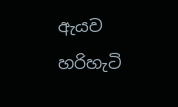ඇයව හරිහැටි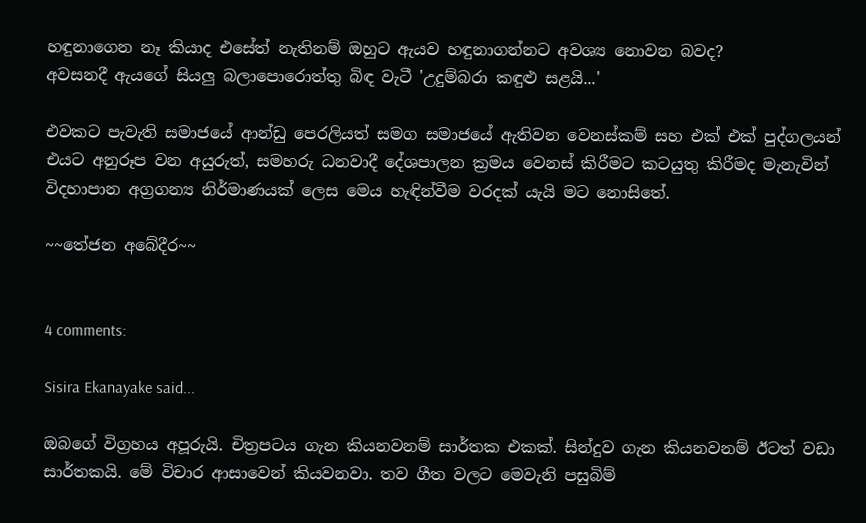හඳුනාගෙන නෑ කියාද එසේත් නැතිනම් ඔහුට ඇයව හඳුනාගන්නට අවශ්‍ය නොවන බවද?
අවසනදී ඇයගේ සියලු බලාපොරොත්තු බිඳ වැටී 'උදුම්බරා කඳුළු සළයි...'

එවකට පැවැති සමාජයේ ආන්ඩු පෙරලියත් සමග සමාජයේ ඇතිවන වෙනස්කම් සහ එක් එක් පුද්ගලයන් එයට අනුරූප වන අයුරුත්, සමහරු ධනවාදී දේශපාලන ක්‍රමය වෙනස් කිරීමට කටයුතු කිරීමද මැනැවින් විදහාපාන අග්‍රගන්‍ය නිර්මාණයක් ලෙස මෙය හැඳින්වීම වරදක් යැයි මට නොසිතේ.

~~තේජන අබේදීර~~


4 comments:

Sisira Ekanayake said...

ඔබගේ විග්‍රහය අපූරුයි. චිත්‍රපටය ගැන කියනවනම් සාර්තක එකක්. සින්දුව ගැන කියනවනම් ඊටත් වඩා සාර්තකයි. මේ විචාර ආසාවෙන් කියවනවා. තව ගීත වලට මෙවැනි පසුබිම්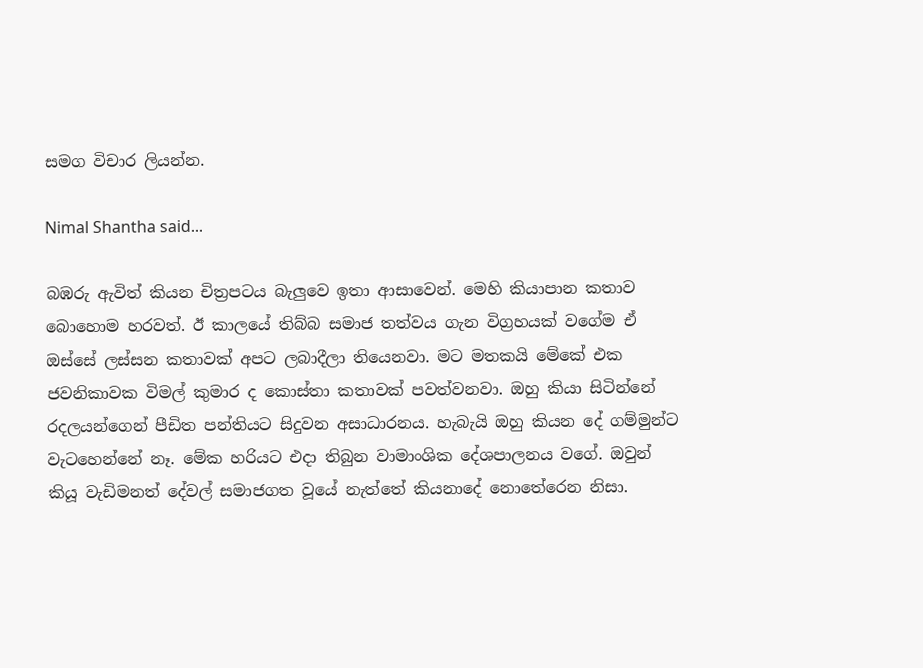සමග විචාර ලියන්න.

Nimal Shantha said...

බඹරු ඇවිත් කියන චිත්‍රපටය බැලුවෙ ඉතා ආසාවෙන්. මෙහි කියාපාන කතාව බොහොම හරවත්. ඊ කාලයේ තිබ්බ සමාජ තත්වය ගැන විග්‍රහයක් වගේම ඒ ඔස්සේ ලස්සන කතාවක් අපට ලබාදීලා තියෙනවා. මට මතකයි මේකේ එක ජවනිකාවක විමල් කුමාර ද කොස්තා කතාවක් පවත්වනවා. ඔහු කියා සිටින්නේ රදලයන්ගෙන් පීඩිත පන්තියට සිදුවන අසාධාරනය. හැබැයි ඔහු කියන දේ ගම්මුන්ට වැටහෙන්නේ නෑ. මේක හරියට එදා තිබුන වාමාංශික දේශපාලනය වගේ. ඔවුන් කියූ වැඩිමනත් දේවල් සමාජගත වූයේ නැත්තේ කියනාදේ නොතේරෙන නිසා.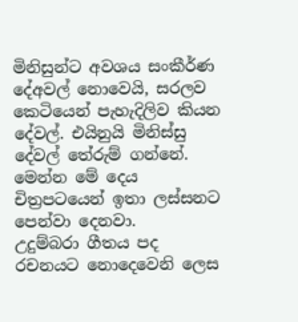මිනිසුන්ට අවශය සංකීර්ණ දේඅවල් නොවෙයි, සරලව කෙටියෙන් පැහැදිලිව කියන දේවල්. එයිනුයි මිනිස්සු දේවල් තේරුම් ගන්නේ. මෙන්න මේ දෙය චිත්‍රපටයෙන් ඉතා ලස්සනට පෙන්වා දෙනවා.
උදුම්බරා ගීතය පද රචනයට නොදෙවෙනි ලෙස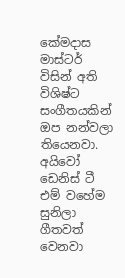කේමදාස මාස්ටර් විසින් අති විශිෂ්ට සංගීතයකින් ඔප නන්වලා තියෙනවා. අයිවෝ ඩෙනිස් ටී එම් වහේම සුනිලා ගීතවත් වෙනවා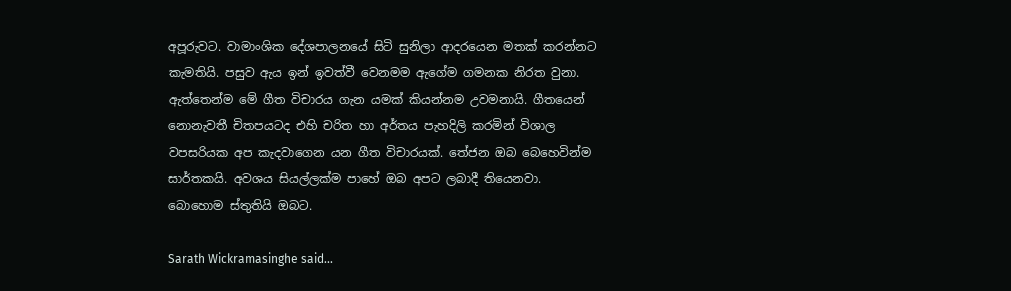අපූරුවට. වාමාංශික දේශපාලනයේ සිටි සුනිලා ආදරයෙන මතක් කරන්නට කැමතියි. පසුව ඇය ඉන් ඉවත්වී වෙනමම ඇගේම ගමනක නිරත වුනා.
ඇත්තෙන්ම මේ ගීත විචාරය ගැන යමක් කියන්නම උවමනායි. ගීතයෙන් නොනැවතී චිතපයටද එහි චරිත හා අර්තය පැහදිලි කරමින් විශාල වපසරියක අප කැදවාගෙන යන ගීත විචාරයක්. තේජන ඔබ බෙහෙවින්ම සාර්තකයි. අවශය සියල්ලක්ම පාහේ ඔබ අපට ලබාදී තියෙනවා. බොහොම ස්තුතියි ඔබට.

Sarath Wickramasinghe said...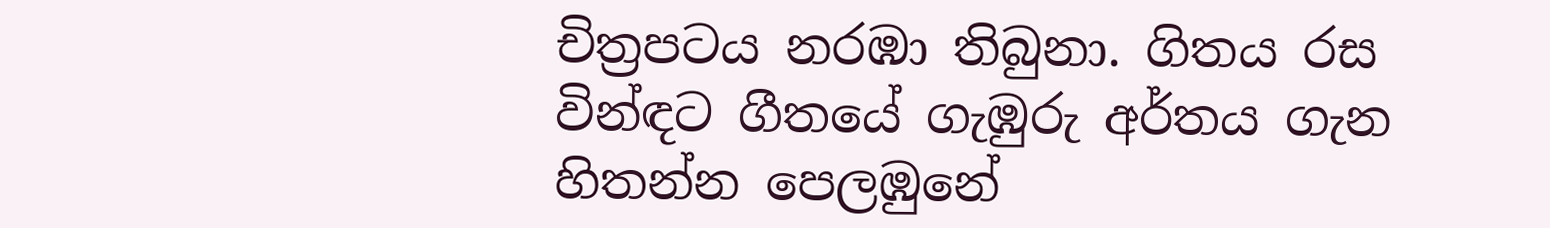චිත්‍රපටය නරඹා තිබුනා. ගිතය රස වින්ඳට ගීතයේ ගැඹුරු අර්තය ගැන හිතන්න පෙලඹුනේ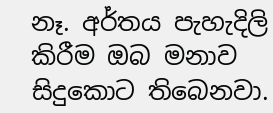නෑ. අර්තය පැහැදිලි කිරීම ඔබ මනාව සිදුකොට තිබෙනවා.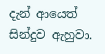දැන් ආයෙත් සින්දුව ඇහුවා.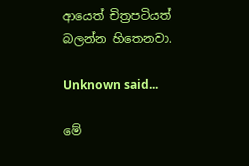ආයෙත් චිත්‍රපටියත් බලන්න හිතෙනවා.

Unknown said...

මේ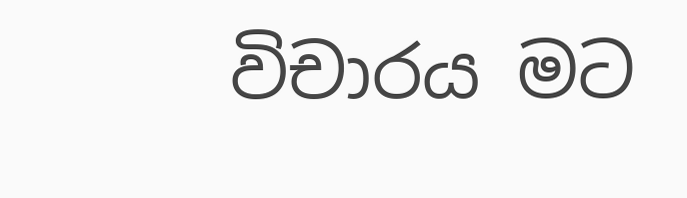විචාරය මට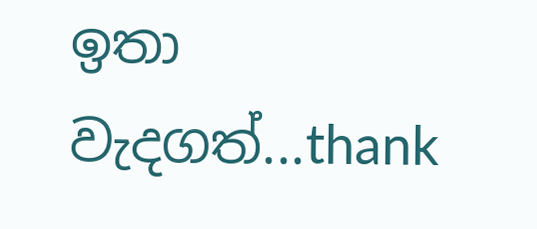ඉතා වැදගත්...thank